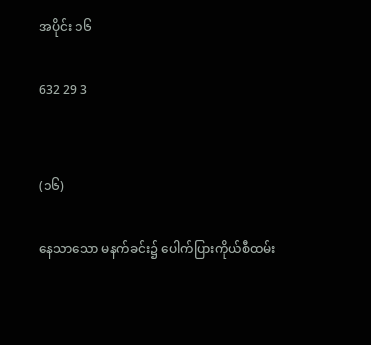အပိုင်း ၁၆

632 29 3


(၁၆)

နေသာသော မနက်ခင်း၌ ပေါက်ပြားကိုယ်စီထမ်း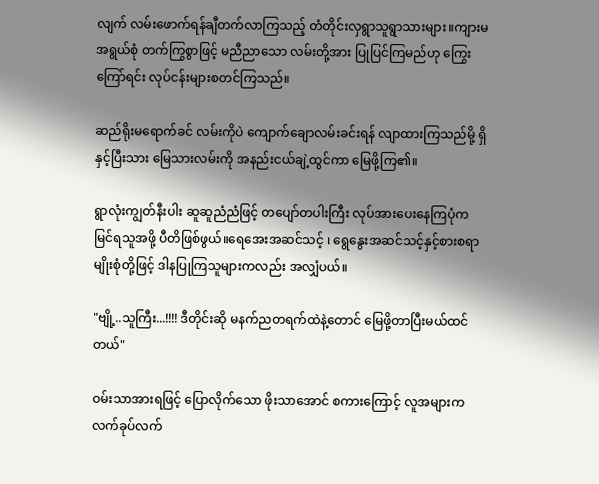လျက် လမ်းဖောက်ရန်ချီတက်လာကြသည့် တံတိုင်းလှရွာသူရွာသားများ။ကျားမအရွယ်စုံ တက်ကြွစွာဖြင့် မညီညာသော လမ်းတို့အား ပြုပြင်ကြမည်ဟု ကြွေးကြော်ရင်း လုပ်ငန်းများစတင်ကြသည်။

ဆည်ရိုးမရောက်ခင် လမ်းကိုပဲ ကျောက်ချောလမ်းခင်းရန် လျာထားကြသည်မို့ ရှိနှင့်ပြီးသား မြေသားလမ်းကို အနည်းငယ်ချဲ့ထွင်ကာ မြေဖို့ကြ၏။

ရွာလုံးကျွတ်နီးပါး ဆူဆူညံညံဖြင့် တပျော်တပါးကြီး လုပ်အားပေးနေကြပုံက မြင်ရသူအဖို့ ပီတိဖြစ်ဖွယ်။ရေအေးအဆင်သင့် ၊ ရွေနွေးအဆင်သင့်နှင့်စားစရာမျိုးစုံတို့ဖြင့် ဒါနပြုကြသူများကလည်း အလျှံပယ်။

"ဗျို့..သူကြီး...!!!! ဒီတိုင်းဆို မနက်ညတရက်ထဲနဲ့တောင် မြေဖို့တာပြီးမယ်ထင်တယ်"

ဝမ်းသာအားရဖြင့် ပြောလိုက်သော ဖိုးသာအောင် စကားကြောင့် လူအများက လက်ခုပ်လက်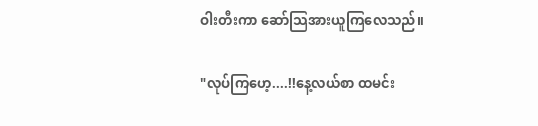ဝါးတီးကာ ဆော်သြအားယူကြလေသည်။

"လုပ်ကြဟေ့....!!နေ့လယ်စာ ထမင်း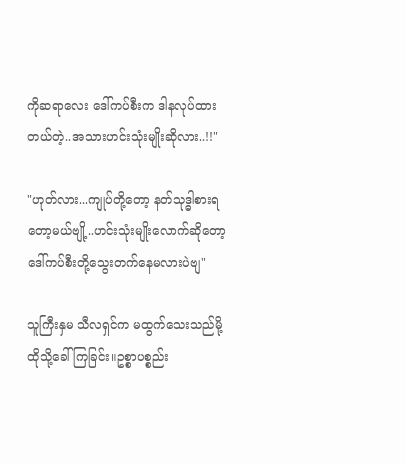ကိုဆရာလေး ဒေါ်ကပ်စီးက ဒါနလုပ်ထားတယ်တဲ့..အသားဟင်းသုံးမျိုးဆိုလား..!!"

"ဟုတ်လား...ကျုပ်တို့တော့ နတ်သုဒ္ဓါစားရတော့မယ်ဗျို့..ဟင်းသုံးမျိုးလောက်ဆိုတော့ ဒေါ်ကပ်စီးတို့သွေးတက်နေမလားပဲဗျ"

သူကြီးနှမ သီလရှင်က မထွက်သေးသည်မို့ ထိုသို့ခေါ်ကြခြင်း။ဥစ္စာပစ္စည်း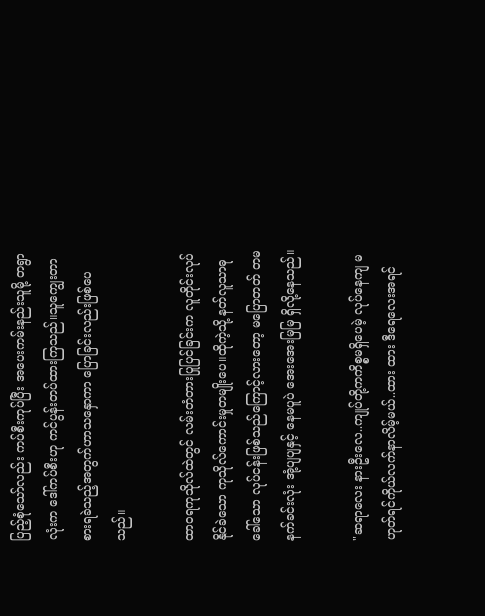ပြည့်စုံသော်လည်း ကပ်စီးကုပ်ပြီး အပေးကမ်းနည်းသူမို့ တရွာလုံးက ဒေါ်ကပ်စီးဟု ကင်ပွန်းတပ်ထားကြသည်။သူကျွေးတာ စားရခဲသည့်အတွက်ဟာသနှောကာ ပြောခြင်းလည်းဖြစ်ပေသည်။

ထာဝရကုသိုလ်ထဲတွင် လမ်းတံတားပြုပြင်ခြင်းက လူတိုင်းလုပ်နိုင်ခဲသော ကုသိုလ်ကောင်းမှုတမျိုးပေ။ထိုကဲ့သို့ နတ်လူသာဓုခေါ်သော လုပ်ငန်းဖြစ်သည်ကြောင့်လားတော့ မပြောတတ် တမနက်ခင်းလုံး အုံ့ပျပျနှင့် နေမပူပဲ အေးအေးမြမြ ရှိလို့နေသည်။

"ဆရာလေး နားဦးလေ..ကျုပ်တို့ကကိစ္စမရှိပေမဲ့ လုပ်နေကျ မဟုတ်ရင်ကိုယ်လက်နာလိမ့်မယ်..ထား ထား ဒီရေလေးအရင်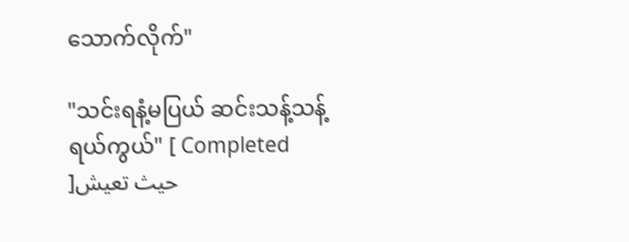သောက်လိုက်"

"သင်းရနံ့မပြယ် ဆင်းသန့်သန့်ရယ်ကွယ်" [ Completed ]حيث تعيش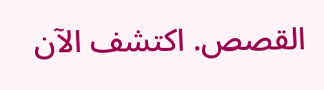القصص. اكتشف الآن